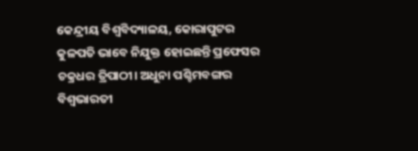କେନ୍ଦ୍ରୀୟ ବିଶ୍ବବିଦ୍ୟାଳୟ, କୋରାପୁଟର କୁଳପତି ଭାବେ ନିଯୁକ୍ତ ହୋଇଛନ୍ତି ପ୍ରଫେସର ଚକ୍ରଧର ତ୍ରିପାଠୀ। ଅଧୁନା ପଶ୍ଚିମବଙ୍ଗର ବିଶ୍ବଭାରତୀ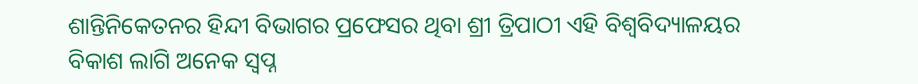ଶାନ୍ତିନିକେତନର ହିନ୍ଦୀ ବିଭାଗର ପ୍ରଫେସର ଥିବା ଶ୍ରୀ ତ୍ରିପାଠୀ ଏହି ବିଶ୍ବବିଦ୍ୟାଳୟର ବିକାଶ ଲାଗି ଅନେକ ସ୍ବପ୍ନ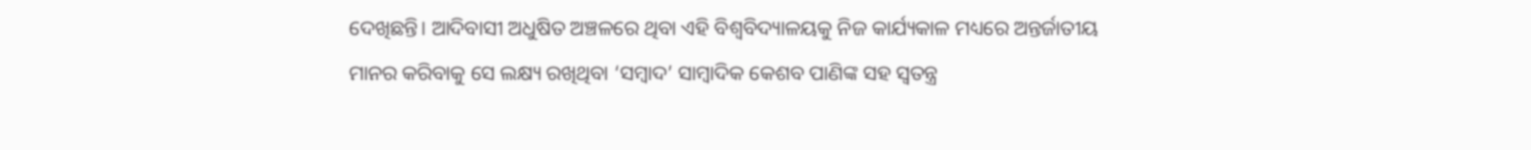ଦେଖିଛନ୍ତି। ଆଦିବାସୀ ଅଧୁଷିତ ଅଞ୍ଚଳରେ ଥିବା ଏହି ବିଶ୍ବବିଦ୍ୟାଳୟକୁ ନିଜ କାର୍ଯ୍ୟକାଳ ମଧ୍ୟରେ ଅନ୍ତର୍ଜାତୀୟ ମାନର କରିବାକୁ ସେ ଲକ୍ଷ୍ୟ ରଖିଥିବା ‘ସମ୍ବାଦ’ ସାମ୍ବାଦିକ କେଶବ ପାଣିଙ୍କ ସହ ସ୍ବତନ୍ତ୍ର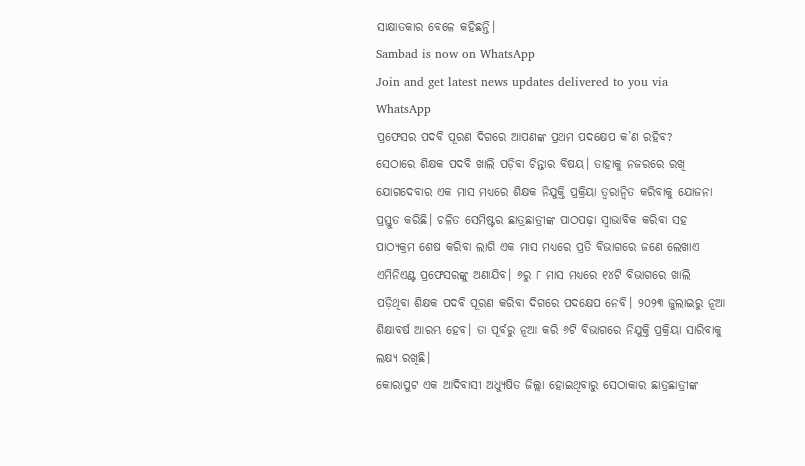ସାକ୍ଷାତକାର ବେଳେ କହିଛନ୍ତି।
Sambad is now on WhatsApp
Join and get latest news updates delivered to you via WhatsApp
ପ୍ରଫେସର ପଦବି ପୂରଣ ଦିଗରେ ଆପଣଙ୍କ ପ୍ରଥମ ପଦକ୍ଷେପ କ’ଣ ରହିବ?
ସେଠାରେ ଶିକ୍ଷକ ପଦବି ଖାଲି ପଡ଼ିବା ଚିନ୍ତାର ବିଷୟ। ତାହାକୁ ନଜରରେ ରଖି ଯୋଗଦେବାର ଏକ ମାସ ମଧ୍ୟରେ ଶିକ୍ଷକ ନିଯୁକ୍ତି ପ୍ରକ୍ରିୟା ତ୍ବରାନ୍ବିତ କରିବାକୁ ଯୋଜନା ପ୍ରସ୍ତୁତ କରିଛି। ଚଳିତ ସେମିଷ୍ଟର ଛାତ୍ରଛାତ୍ରୀଙ୍କ ପାଠପଢ଼ା ସ୍ବାଭାବିକ କରିବା ସହ ପାଠ୍ୟକ୍ରମ ଶେଷ କରିବା ଲାଗି ଏକ ମାସ ମଧ୍ୟରେ ପ୍ରତି ବିଭାଗରେ ଜଣେ ଲେଖାଏ ଏମିନିଏଣ୍ଟ ପ୍ରଫେସରଙ୍କୁ ଅଣାଯିବ। ୬ରୁ ୮ ମାସ ମଧ୍ୟରେ ୧୪ଟି ବିଭାଗରେ ଖାଲି ପଡ଼ିଥିବା ଶିକ୍ଷକ ପଦବି ପୂରଣ କରିବା ଦିଗରେ ପଦକ୍ଷେପ ନେବି। ୨୦୨୩ ଜୁଲାଇରୁ ନୂଆ ଶିକ୍ଷାବର୍ଷ ଆରମ୍ଭ ହେବ। ତା ପୂର୍ବରୁ ନୂଆ କରି ୬ଟି ବିଭାଗରେ ନିଯୁକ୍ତି ପ୍ରକ୍ରିୟା ସାରିବାକୁ ଲକ୍ଷ୍ୟ ରଖିଛି।
କୋରାପୁଟ ଏକ ଆଦିବାସୀ ଅଧ୍ୟୁଷିତ ଜିଲ୍ଲା ହୋଇଥିବାରୁ ସେଠାକାର ଛାତ୍ରଛାତ୍ରୀଙ୍କ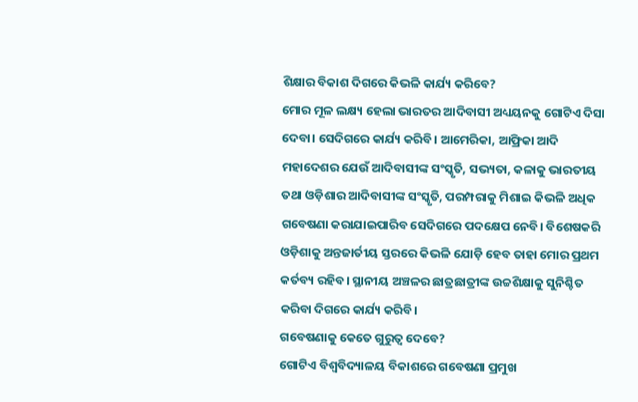ଶିକ୍ଷାର ବିକାଶ ଦିଗରେ କିଭଳି କାର୍ଯ୍ୟ କରିବେ?
ମୋର ମୂଳ ଲକ୍ଷ୍ୟ ହେଲା ଭାରତର ଆଦିବାସୀ ଅଧ୍ୟୟନକୁ ଗୋଟିଏ ଦିସା ଦେବା। ସେଦିଗରେ କାର୍ଯ୍ୟ କରିବି। ଆମେରିକା, ଆଫ୍ରିକା ଆଦି ମହାଦେଶର ଯେଉଁ ଆଦିବାସୀଙ୍କ ସଂସ୍କୃତି, ସଭ୍ୟତା, କଳାକୁ ଭାରତୀୟ ତଥା ଓଡ଼ିଶାର ଆଦିବାସୀଙ୍କ ସଂସ୍କୃତି, ପରମ୍ପରାକୁ ମିଶାଇ କିଭଳି ଅଧିକ ଗବେଷଣା କରାଯାଇପାରିବ ସେଦିଗରେ ପଦକ୍ଷେପ ନେବି। ବିଶେଷକରି ଓଡ଼ିଶାକୁ ଅନ୍ତଜାର୍ତୀୟ ସ୍ତରରେ କିଭଳି ଯୋଡ଼ି ହେବ ତାହା ମୋର ପ୍ରଥମ କର୍ତବ୍ୟ ରହିବ। ସ୍ଥାନୀୟ ଅଞ୍ଚଳର ଛାତ୍ରଛାତ୍ରୀଙ୍କ ଉଚ୍ଚଶିକ୍ଷାକୁ ସୁନିଶ୍ଚିତ କରିବା ଦିଗରେ କାର୍ଯ୍ୟ କରିବି।
ଗବେଷଣାକୁ କେତେ ଗୁରୁତ୍ବ ଦେବେ?
ଗୋଟିଏ ବିଶ୍ବବିଦ୍ୟାଳୟ ବିକାଶରେ ଗବେଷଣା ପ୍ରମୁଖ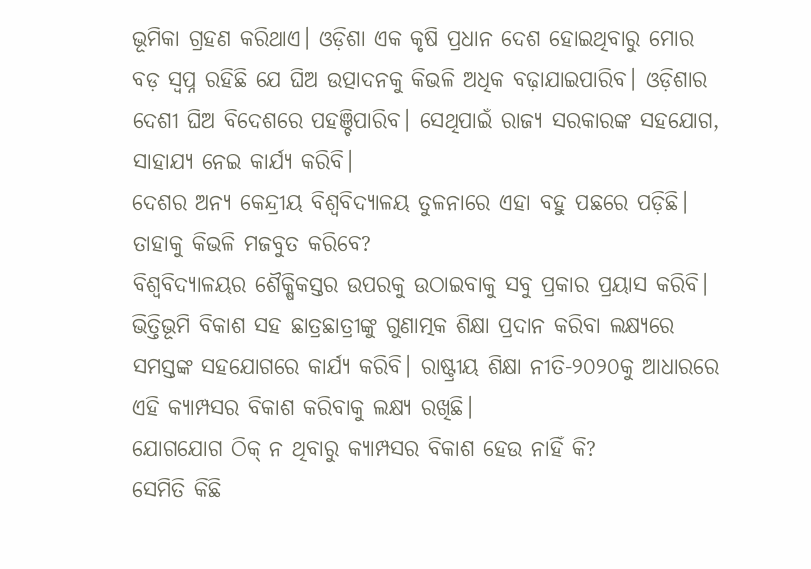ଭୂମିକା ଗ୍ରହଣ କରିଥାଏ। ଓଡ଼ିଶା ଏକ କୃଷି ପ୍ରଧାନ ଦେଶ ହୋଇଥିବାରୁ ମୋର ବଡ଼ ସ୍ବପ୍ନ ରହିଛି ଯେ ଘିଅ ଉତ୍ପାଦନକୁ କିଭଳି ଅଧିକ ବଢ଼ାଯାଇପାରିବ। ଓଡ଼ିଶାର ଦେଶୀ ଘିଅ ବିଦେଶରେ ପହଞ୍ଚିପାରିବ। ସେଥିପାଇଁ ରାଜ୍ୟ ସରକାରଙ୍କ ସହଯୋଗ, ସାହାଯ୍ୟ ନେଇ କାର୍ଯ୍ୟ କରିବି।
ଦେଶର ଅନ୍ୟ କେନ୍ଦ୍ରୀୟ ବିଶ୍ବବିଦ୍ୟାଳୟ ତୁଳନାରେ ଏହା ବହୁ ପଛରେ ପଡ଼ିଛି। ତାହାକୁ କିଭଳି ମଜବୁତ କରିବେ?
ବିଶ୍ବବିଦ୍ୟାଳୟର ଶୈକ୍ଷିକସ୍ତର ଉପରକୁ ଉଠାଇବାକୁ ସବୁ ପ୍ରକାର ପ୍ରୟାସ କରିବି। ଭିତ୍ତିଭୂମି ବିକାଶ ସହ ଛାତ୍ରଛାତ୍ରୀଙ୍କୁ ଗୁଣାତ୍ମକ ଶିକ୍ଷା ପ୍ରଦାନ କରିବା ଲକ୍ଷ୍ୟରେ ସମସ୍ତଙ୍କ ସହଯୋଗରେ କାର୍ଯ୍ୟ କରିବି। ରାଷ୍ଟ୍ରୀୟ ଶିକ୍ଷା ନୀତି-୨୦୨୦କୁ ଆଧାରରେ ଏହି କ୍ୟାମ୍ପସର ବିକାଶ କରିବାକୁ ଲକ୍ଷ୍ୟ ରଖିଛି।
ଯୋଗଯୋଗ ଠିକ୍ ନ ଥିବାରୁ କ୍ୟାମ୍ପସର ବିକାଶ ହେଉ ନାହିଁ କି?
ସେମିତି କିଛି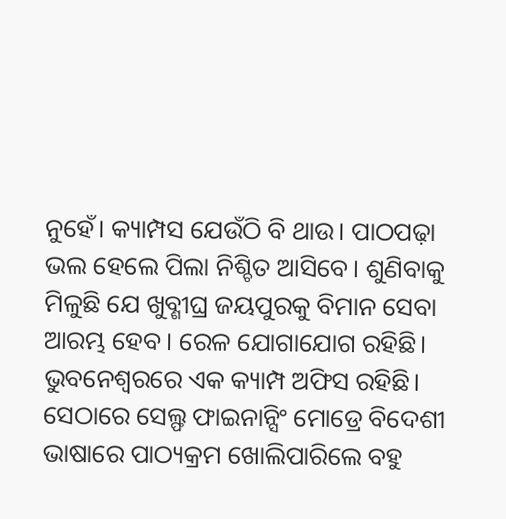ନୁହେଁ। କ୍ୟାମ୍ପସ ଯେଉଁଠି ବି ଥାଉ। ପାଠପଢ଼ା ଭଲ ହେଲେ ପିଲା ନିଶ୍ଚିତ ଆସିବେ। ଶୁଣିବାକୁ ମିଳୁଛି ଯେ ଖୁବ୍ଶୀଘ୍ର ଜୟପୁରକୁ ବିମାନ ସେବା ଆରମ୍ଭ ହେବ। ରେଳ ଯୋଗାଯୋଗ ରହିଛି। ଭୁବନେଶ୍ବରରେ ଏକ କ୍ୟାମ୍ପ ଅଫିସ ରହିଛି। ସେଠାରେ ସେଲ୍ଫ ଫାଇନାନ୍ସିଂ ମୋଡ୍ରେ ବିଦେଶୀ ଭାଷାରେ ପାଠ୍ୟକ୍ରମ ଖୋଲିପାରିଲେ ବହୁ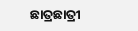ଛାତ୍ରଛାତ୍ରୀ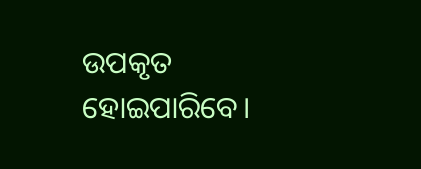ଉପକୃତ ହୋଇପାରିବେ।